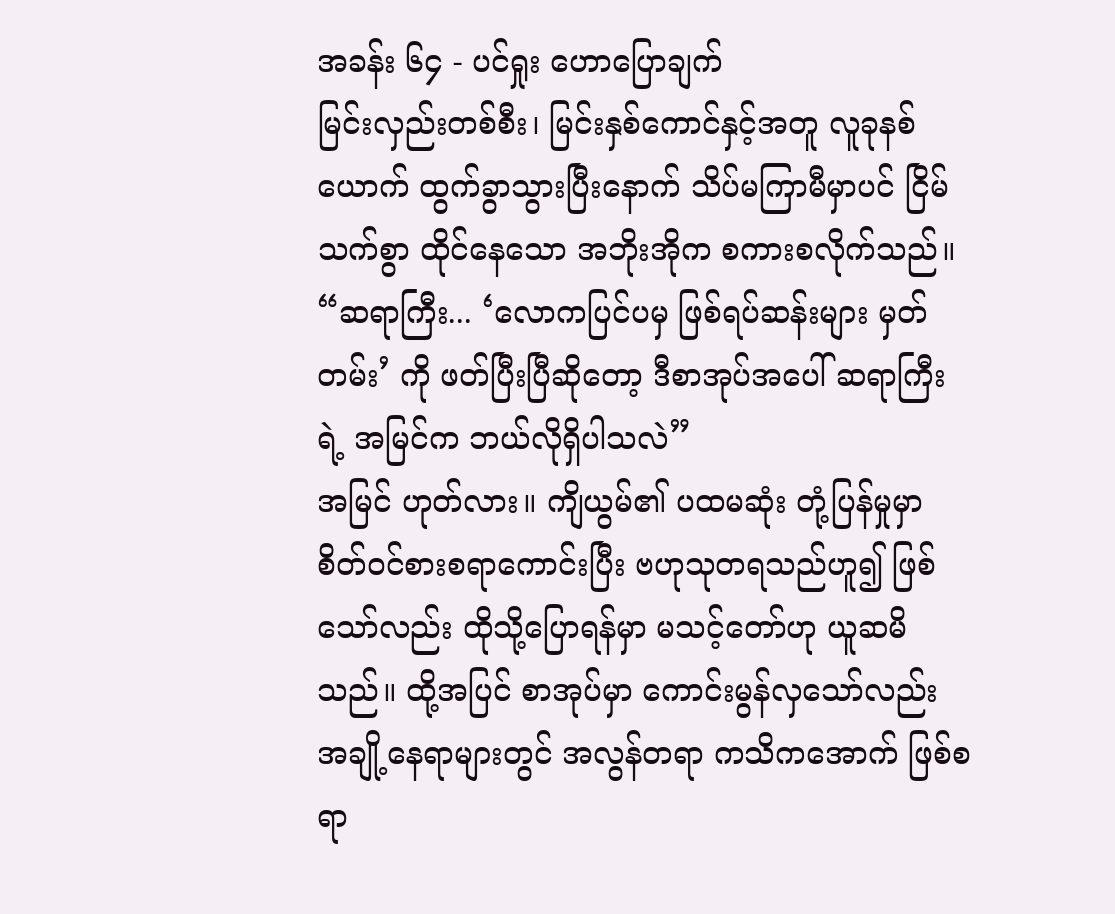အခန်း ၆၄ - ပင်ရှုး ဟောပြောချက်
မြင်းလှည်းတစ်စီး၊ မြင်းနှစ်ကောင်နှင့်အတူ လူခုနစ်ယောက် ထွက်ခွာသွားပြီးနောက် သိပ်မကြာမီမှာပင် ငြိမ်သက်စွာ ထိုင်နေသော အဘိုးအိုက စကားစလိုက်သည်။
“ဆရာကြီး... ‘လောကပြင်ပမှ ဖြစ်ရပ်ဆန်းများ မှတ်တမ်း’ ကို ဖတ်ပြီးပြီဆိုတော့ ဒီစာအုပ်အပေါ် ဆရာကြီးရဲ့ အမြင်က ဘယ်လိုရှိပါသလဲ”
အမြင် ဟုတ်လား။ ကျိယွမ်၏ ပထမဆုံး တုံ့ပြန်မှုမှာ စိတ်ဝင်စားစရာကောင်းပြီး ဗဟုသုတရသည်ဟူ၍ ဖြစ်သော်လည်း ထိုသို့ပြောရန်မှာ မသင့်တော်ဟု ယူဆမိသည်။ ထို့အပြင် စာအုပ်မှာ ကောင်းမွန်လှသော်လည်း အချို့နေရာများတွင် အလွန်တရာ ကသိကအောက် ဖြစ်စရာ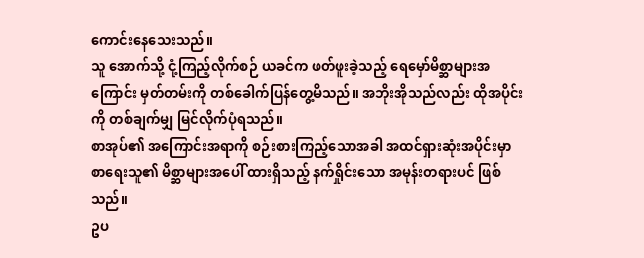ကောင်းနေသေးသည်။
သူ အောက်သို့ ငုံ့ကြည့်လိုက်စဉ် ယခင်က ဖတ်ဖူးခဲ့သည့် ရေမှော်မိစ္ဆာများအကြောင်း မှတ်တမ်းကို တစ်ခေါက်ပြန်တွေ့မိသည်။ အဘိုးအိုသည်လည်း ထိုအပိုင်းကို တစ်ချက်မျှ မြင်လိုက်ပုံရသည်။
စာအုပ်၏ အကြောင်းအရာကို စဉ်းစားကြည့်သောအခါ အထင်ရှားဆုံးအပိုင်းမှာ စာရေးသူ၏ မိစ္ဆာများအပေါ် ထားရှိသည့် နက်ရှိုင်းသော အမုန်းတရားပင် ဖြစ်သည်။
ဥပ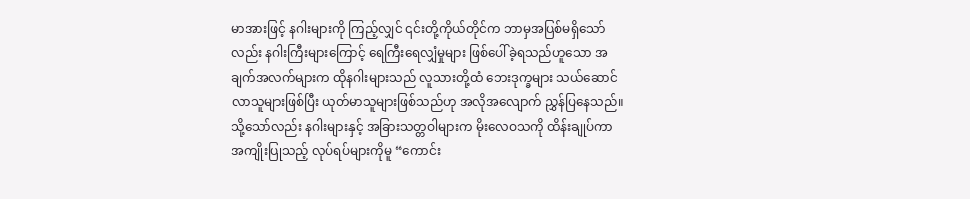မာအားဖြင့် နဂါးများကို ကြည့်လျှင် ၎င်းတို့ကိုယ်တိုင်က ဘာမှအပြစ်မရှိသော်လည်း နဂါးကြီးများကြောင့် ရေကြီးရေလျှံမှုများ ဖြစ်ပေါ်ခဲ့ရသည်ဟူသော အချက်အလက်များက ထိုနဂါးများသည် လူသားတို့ထံ ဘေးဒုက္ခများ သယ်ဆောင်လာသူများဖြစ်ပြီး ယုတ်မာသူများဖြစ်သည်ဟု အလိုအလျောက် ညွှန်ပြနေသည်။
သို့သော်လည်း နဂါးများနှင့် အခြားသတ္တဝါများက မိုးလေဝသကို ထိန်းချုပ်ကာ အကျိုးပြုသည့် လုပ်ရပ်များကိုမူ “ကောင်း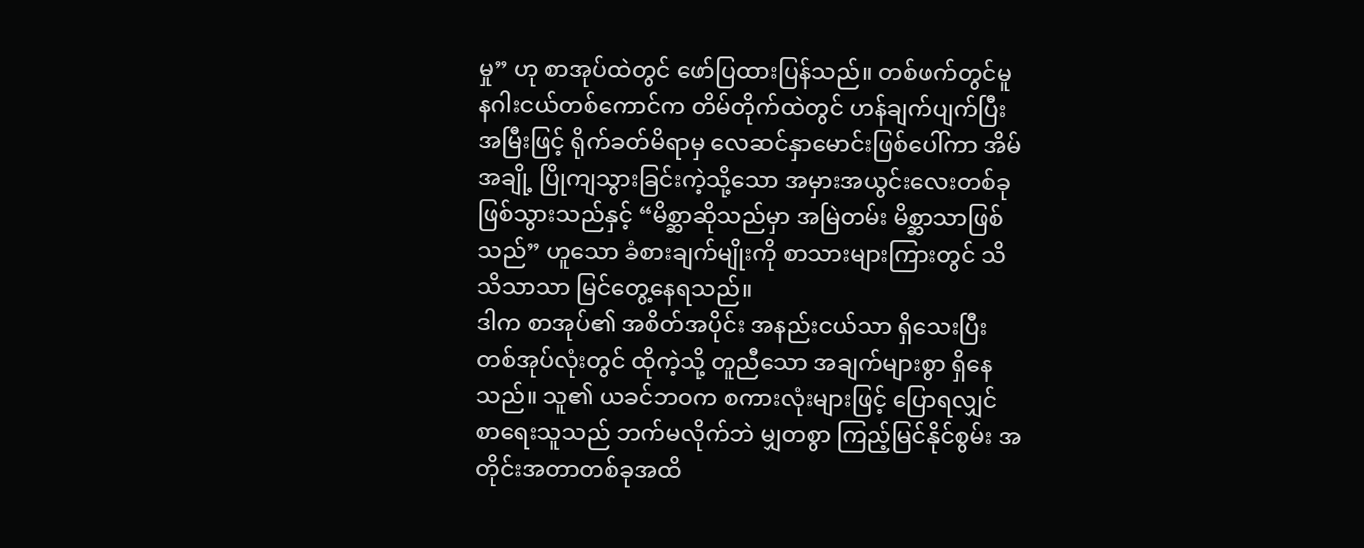မှု” ဟု စာအုပ်ထဲတွင် ဖော်ပြထားပြန်သည်။ တစ်ဖက်တွင်မူ နဂါးငယ်တစ်ကောင်က တိမ်တိုက်ထဲတွင် ဟန်ချက်ပျက်ပြီး အမြီးဖြင့် ရိုက်ခတ်မိရာမှ လေဆင်နှာမောင်းဖြစ်ပေါ်ကာ အိမ်အချို့ ပြိုကျသွားခြင်းကဲ့သို့သော အမှားအယွင်းလေးတစ်ခု ဖြစ်သွားသည်နှင့် “မိစ္ဆာဆိုသည်မှာ အမြဲတမ်း မိစ္ဆာသာဖြစ်သည်” ဟူသော ခံစားချက်မျိုးကို စာသားများကြားတွင် သိသိသာသာ မြင်တွေ့နေရသည်။
ဒါက စာအုပ်၏ အစိတ်အပိုင်း အနည်းငယ်သာ ရှိသေးပြီး တစ်အုပ်လုံးတွင် ထိုကဲ့သို့ တူညီသော အချက်များစွာ ရှိနေသည်။ သူ၏ ယခင်ဘဝက စကားလုံးများဖြင့် ပြောရလျှင် စာရေးသူသည် ဘက်မလိုက်ဘဲ မျှတစွာ ကြည့်မြင်နိုင်စွမ်း အတိုင်းအတာတစ်ခုအထိ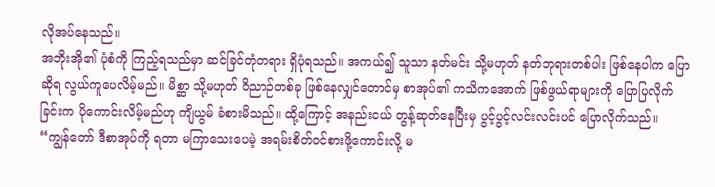လိုအပ်နေသည်။
အဘိုးအို၏ ပုံစံကို ကြည့်ရသည်မှာ ဆင်ခြင်တုံတရား ရှိပုံရသည်။ အကယ်၍ သူသာ နတ်မင်း သို့မဟုတ် နတ်ဘုရားတစ်ပါး ဖြစ်နေပါက ပြောဆိုရ လွယ်ကူပေလိမ့်မည်။ မိစ္ဆာ သို့မဟုတ် ဝိညာဉ်တစ်ခု ဖြစ်နေလျှင်တောင်မှ စာအုပ်၏ ကသိကအောက် ဖြစ်ဖွယ်ရာများကို ပြောပြလိုက်ခြင်းက ပိုကောင်းလိမ့်မည်ဟု ကျိယွမ် ခံစားမိသည်။ ထို့ကြောင့် အနည်းငယ် တွန့်ဆုတ်နေပြီးမှ ပွင့်ပွင့်လင်းလင်းပင် ပြောလိုက်သည်။
“ကျွန်တော် ဒီစာအုပ်ကို ရတာ မကြာသေးပေမဲ့ အရမ်းစိတ်ဝင်စားဖို့ကောင်းလို့ မ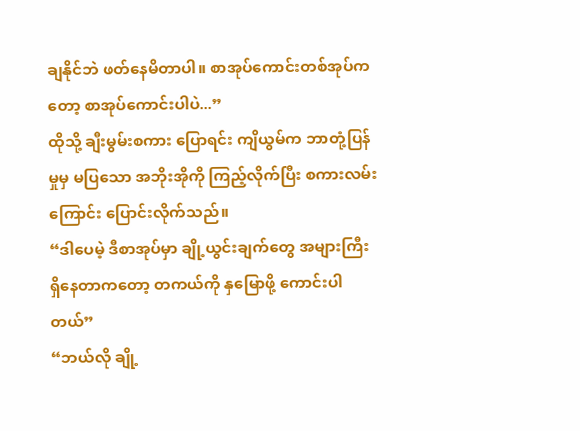ချနိုင်ဘဲ ဖတ်နေမိတာပါ။ စာအုပ်ကောင်းတစ်အုပ်ကတော့ စာအုပ်ကောင်းပါပဲ...”
ထိုသို့ ချီးမွမ်းစကား ပြောရင်း ကျိယွမ်က ဘာတုံ့ပြန်မှုမှ မပြသော အဘိုးအိုကို ကြည့်လိုက်ပြီး စကားလမ်းကြောင်း ပြောင်းလိုက်သည်။
“ဒါပေမဲ့ ဒီစာအုပ်မှာ ချို့ယွင်းချက်တွေ အများကြီး ရှိနေတာကတော့ တကယ်ကို နှမြောဖို့ ကောင်းပါတယ်”
“ဘယ်လို ချို့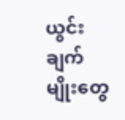ယွင်းချက်မျိုးတွေ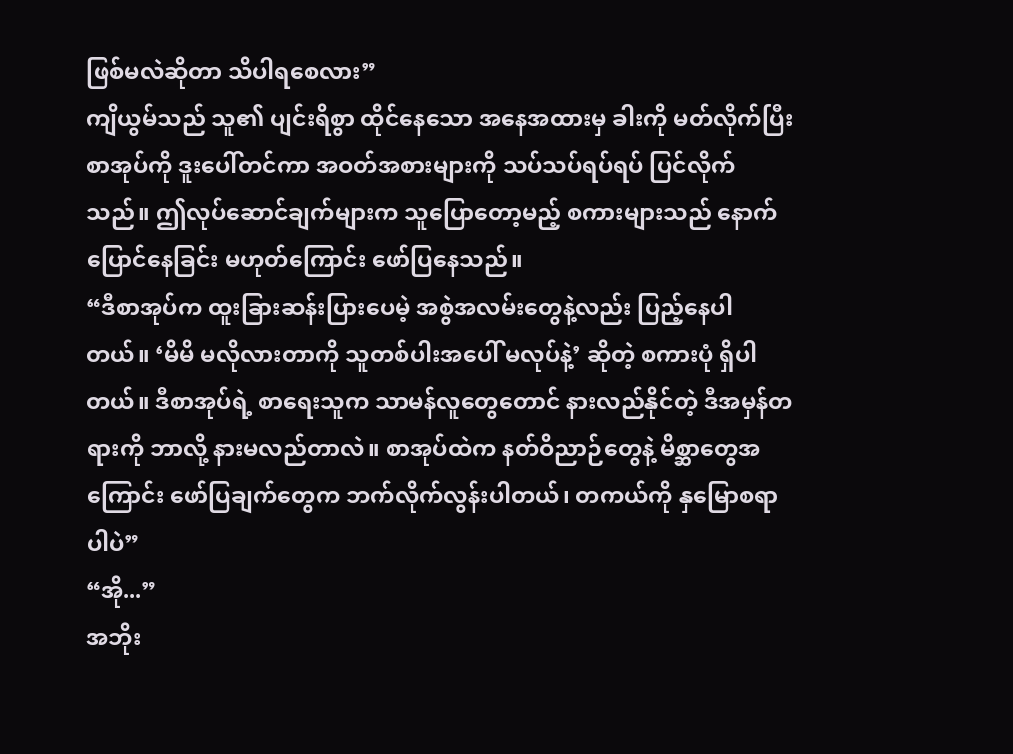ဖြစ်မလဲဆိုတာ သိပါရစေလား”
ကျိယွမ်သည် သူ၏ ပျင်းရိစွာ ထိုင်နေသော အနေအထားမှ ခါးကို မတ်လိုက်ပြီး စာအုပ်ကို ဒူးပေါ်တင်ကာ အဝတ်အစားများကို သပ်သပ်ရပ်ရပ် ပြင်လိုက်သည်။ ဤလုပ်ဆောင်ချက်များက သူပြောတော့မည့် စကားများသည် နောက်ပြောင်နေခြင်း မဟုတ်ကြောင်း ဖော်ပြနေသည်။
“ဒီစာအုပ်က ထူးခြားဆန်းပြားပေမဲ့ အစွဲအလမ်းတွေနဲ့လည်း ပြည့်နေပါတယ်။ ‘မိမိ မလိုလားတာကို သူတစ်ပါးအပေါ် မလုပ်နဲ့’ ဆိုတဲ့ စကားပုံ ရှိပါတယ်။ ဒီစာအုပ်ရဲ့ စာရေးသူက သာမန်လူတွေတောင် နားလည်နိုင်တဲ့ ဒီအမှန်တရားကို ဘာလို့ နားမလည်တာလဲ။ စာအုပ်ထဲက နတ်ဝိညာဉ်တွေနဲ့ မိစ္ဆာတွေအကြောင်း ဖော်ပြချက်တွေက ဘက်လိုက်လွန်းပါတယ်၊ တကယ်ကို နှမြောစရာပါပဲ”
“အို...”
အဘိုး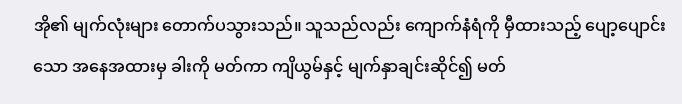အို၏ မျက်လုံးများ တောက်ပသွားသည်။ သူသည်လည်း ကျောက်နံရံကို မှီထားသည့် ပျော့ပျောင်းသော အနေအထားမှ ခါးကို မတ်ကာ ကျိယွမ်နှင့် မျက်နှာချင်းဆိုင်၍ မတ်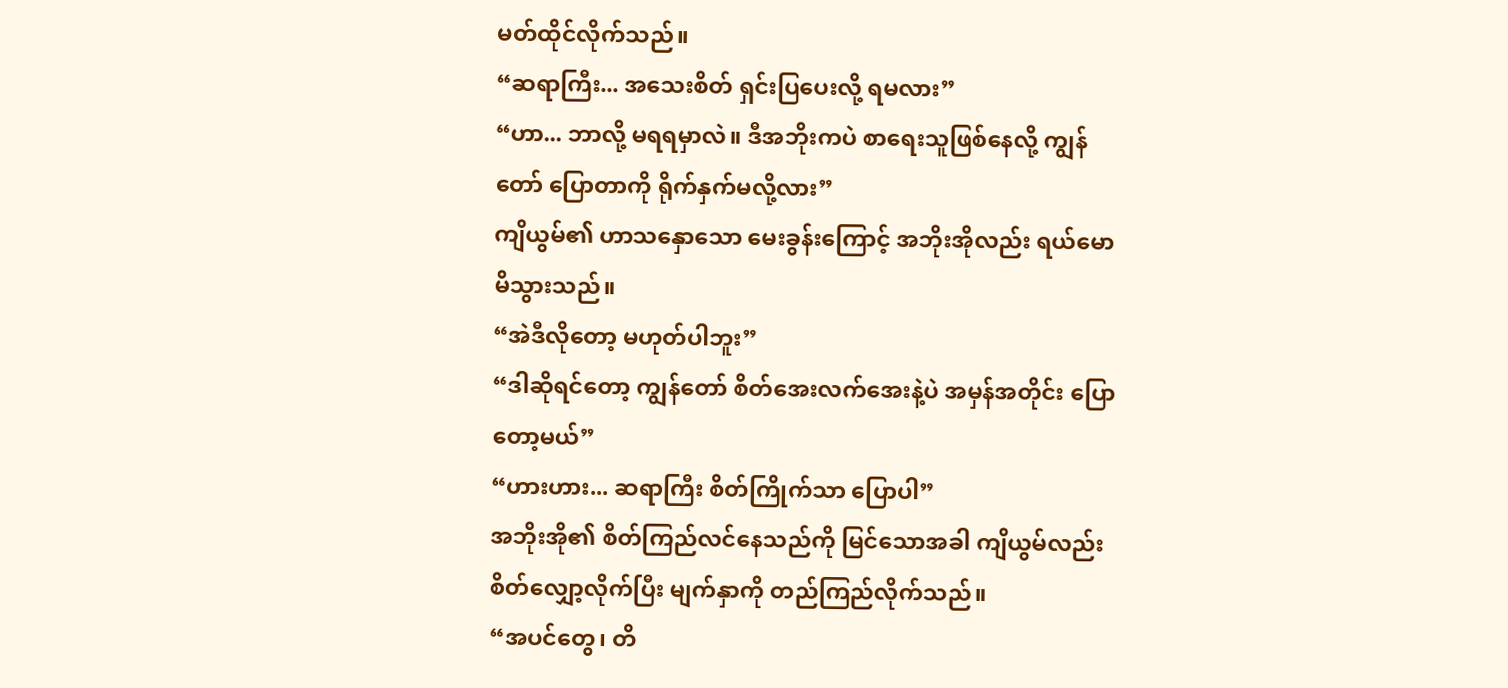မတ်ထိုင်လိုက်သည်။
“ဆရာကြီး... အသေးစိတ် ရှင်းပြပေးလို့ ရမလား”
“ဟာ... ဘာလို့ မရရမှာလဲ။ ဒီအဘိုးကပဲ စာရေးသူဖြစ်နေလို့ ကျွန်တော် ပြောတာကို ရိုက်နှက်မလို့လား”
ကျိယွမ်၏ ဟာသနှောသော မေးခွန်းကြောင့် အဘိုးအိုလည်း ရယ်မောမိသွားသည်။
“အဲဒီလိုတော့ မဟုတ်ပါဘူး”
“ဒါဆိုရင်တော့ ကျွန်တော် စိတ်အေးလက်အေးနဲ့ပဲ အမှန်အတိုင်း ပြောတော့မယ်”
“ဟားဟား... ဆရာကြီး စိတ်ကြိုက်သာ ပြောပါ”
အဘိုးအို၏ စိတ်ကြည်လင်နေသည်ကို မြင်သောအခါ ကျိယွမ်လည်း စိတ်လျှော့လိုက်ပြီး မျက်နှာကို တည်ကြည်လိုက်သည်။
“အပင်တွေ၊ တိ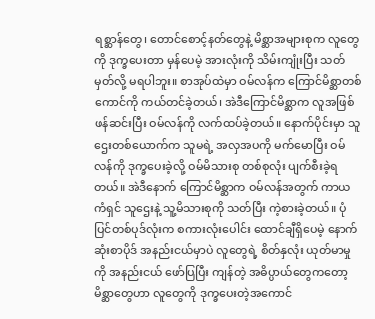ရစ္ဆာန်တွေ၊ တောင်စောင့်နတ်တွေနဲ့ မိစ္ဆာအများစုက လူတွေကို ဒုက္ခပေးတာ မှန်ပေမဲ့ အားလုံးကို သိမ်းကျုံးပြီး သတ်မှတ်လို့ မရပါဘူး။ စာအုပ်ထဲမှာ ဝမ်လန်က ကြောင်မိစ္ဆာတစ်ကောင်ကို ကယ်တင်ခဲ့တယ်၊ အဲဒီကြောင်မိစ္ဆာက လူအဖြစ် ဖန်ဆင်းပြီး ဝမ်လန်ကို လက်ထပ်ခဲ့တယ်။ နောက်ပိုင်းမှာ သူဌေးတစ်ယောက်က သူမရဲ့ အလှအပကို မက်မောပြီး ဝမ်လန်ကို ဒုက္ခပေးခဲ့လို့ ဝမ်မိသားစု တစ်စုလုံး ပျက်စီးခဲ့ရတယ်။ အဲဒီနောက် ကြောင်မိစ္ဆာက ဝမ်လန်အတွက် ကာယကံရှင် သူဌေးနဲ့ သူ့မိသားစုကို သတ်ပြီး ကဲ့စားခဲ့တယ်။ ပုံပြင်တစ်ပုဒ်လုံးက စကားလုံးပေါင်း ထောင်ချီရှိပေမဲ့ နောက်ဆုံးစာပိုဒ် အနည်းငယ်မှာပဲ လူတွေရဲ့ စိတ်နှလုံး ယုတ်မာမှုကို အနည်းငယ် ဖော်ပြပြီး ကျန်တဲ့ အဓိပ္ပာယ်တွေကတော့ မိစ္ဆာတွေဟာ လူတွေကို ဒုက္ခပေးတဲ့အကောင်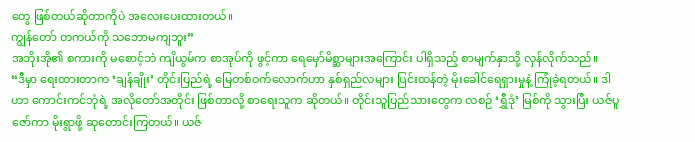တွေ ဖြစ်တယ်ဆိုတာကိုပဲ အလေးပေးထားတယ်။
ကျွန်တော် တကယ်ကို သဘောမကျဘူး”
အဘိုးအို၏ စကားကို မစောင့်ဘဲ ကျိယွမ်က စာအုပ်ကို ဖွင့်ကာ ရေမှော်မိစ္ဆာများအကြောင်း ပါရှိသည့် စာမျက်နှာသို့ လှန်လိုက်သည်။
“ဒီမှာ ရေးထားတာက ‘ချန်ချိုး’ တိုင်းပြည်ရဲ့ မြေတစ်ဝက်လောက်ဟာ နှစ်ရှည်လများ ပြင်းထန်တဲ့ မိုးခေါင်ရေရှားမှုနဲ့ ကြုံခဲ့ရတယ်။ ဒါဟာ ကောင်းကင်ဘုံရဲ့ အလိုတော်အတိုင်း ဖြစ်တာလို့ စာရေးသူက ဆိုတယ်။ တိုင်းသူပြည်သားတွေက လစဉ် ‘ရွှီဒုံ’ မြစ်ကို သွားပြီး ယဇ်ပူဇော်ကာ မိုးရွာဖို့ ဆုတောင်းကြတယ်။ ယဇ်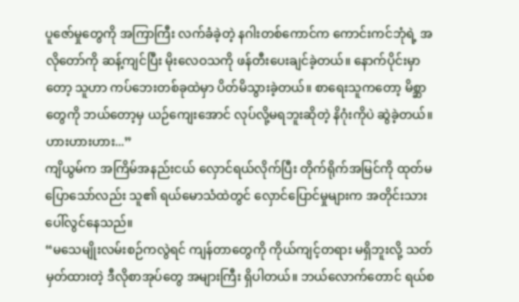ပူဇော်မှုတွေကို အကြာကြီး လက်ခံခဲ့တဲ့ နဂါးတစ်ကောင်က ကောင်းကင်ဘုံရဲ့ အလိုတော်ကို ဆန့်ကျင်ပြီး မိုးလေဝသကို ဖန်တီးပေးချင်ခဲ့တယ်။ နောက်ပိုင်းမှာတော့ သူဟာ ကပ်ဘေးတစ်ခုထဲမှာ ပိတ်မိသွားခဲ့တယ်။ စာရေးသူကတော့ မိစ္ဆာတွေကို ဘယ်တော့မှ ယဉ်ကျေးအောင် လုပ်လို့မရဘူးဆိုတဲ့ နိဂုံးကိုပဲ ဆွဲခဲ့တယ်။
ဟားဟားဟား...”
ကျိယွမ်က အကြိမ်အနည်းငယ် လှောင်ရယ်လိုက်ပြီး တိုက်ရိုက်အမြင်ကို ထုတ်မပြောသော်လည်း သူ၏ ရယ်မောသံထဲတွင် လှောင်ပြောင်မှုများက အတိုင်းသား ပေါ်လွင်နေသည်။
“မသေမျိုးလမ်းစဉ်ကလွဲရင် ကျန်တာတွေကို ကိုယ်ကျင့်တရား မရှိဘူးလို့ သတ်မှတ်ထားတဲ့ ဒီလိုစာအုပ်တွေ အများကြီး ရှိပါတယ်။ ဘယ်လောက်တောင် ရယ်စ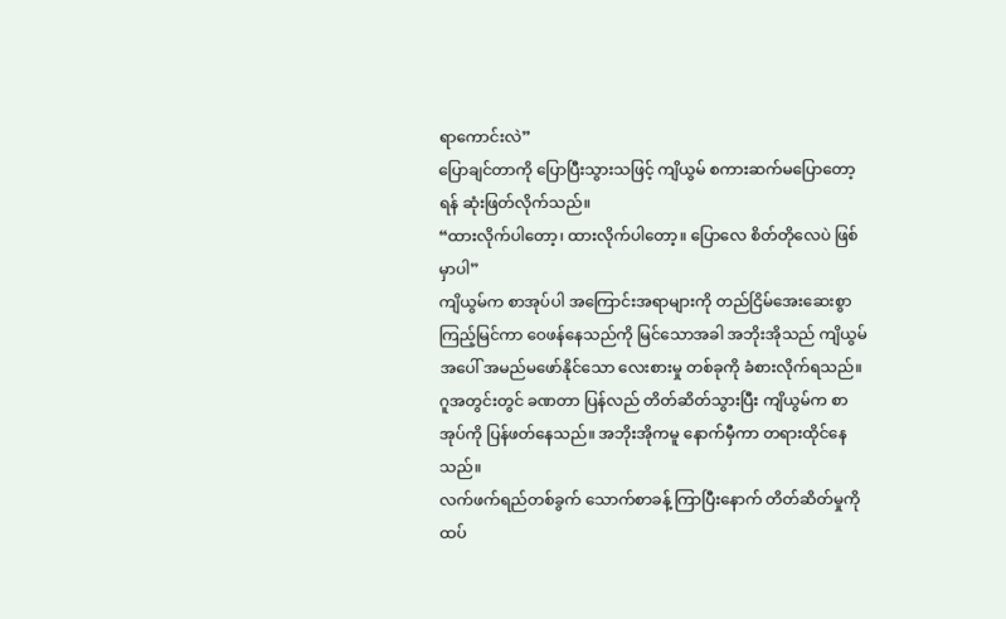ရာကောင်းလဲ”
ပြောချင်တာကို ပြောပြီးသွားသဖြင့် ကျိယွမ် စကားဆက်မပြောတော့ရန် ဆုံးဖြတ်လိုက်သည်။
“ထားလိုက်ပါတော့၊ ထားလိုက်ပါတော့။ ပြောလေ စိတ်တိုလေပဲ ဖြစ်မှာပါ”
ကျိယွမ်က စာအုပ်ပါ အကြောင်းအရာများကို တည်ငြိမ်အေးဆေးစွာ ကြည့်မြင်ကာ ဝေဖန်နေသည်ကို မြင်သောအခါ အဘိုးအိုသည် ကျိယွမ်အပေါ် အမည်မဖော်နိုင်သော လေးစားမှု တစ်ခုကို ခံစားလိုက်ရသည်။
ဂူအတွင်းတွင် ခဏတာ ပြန်လည် တိတ်ဆိတ်သွားပြီး ကျိယွမ်က စာအုပ်ကို ပြန်ဖတ်နေသည်။ အဘိုးအိုကမူ နောက်မှီကာ တရားထိုင်နေသည်။
လက်ဖက်ရည်တစ်ခွက် သောက်စာခန့် ကြာပြီးနောက် တိတ်ဆိတ်မှုကို ထပ်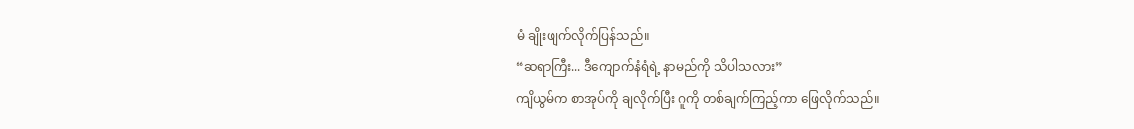မံ ချိုးဖျက်လိုက်ပြန်သည်။
“ဆရာကြီး... ဒီကျောက်နံရံရဲ့ နာမည်ကို သိပါသလား”
ကျိယွမ်က စာအုပ်ကို ချလိုက်ပြီး ဂူကို တစ်ချက်ကြည့်ကာ ဖြေလိုက်သည်။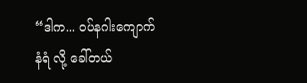“ဒါက... ဝပ်နဂါးကျောက်နံရံ လို့ ခေါ်တယ်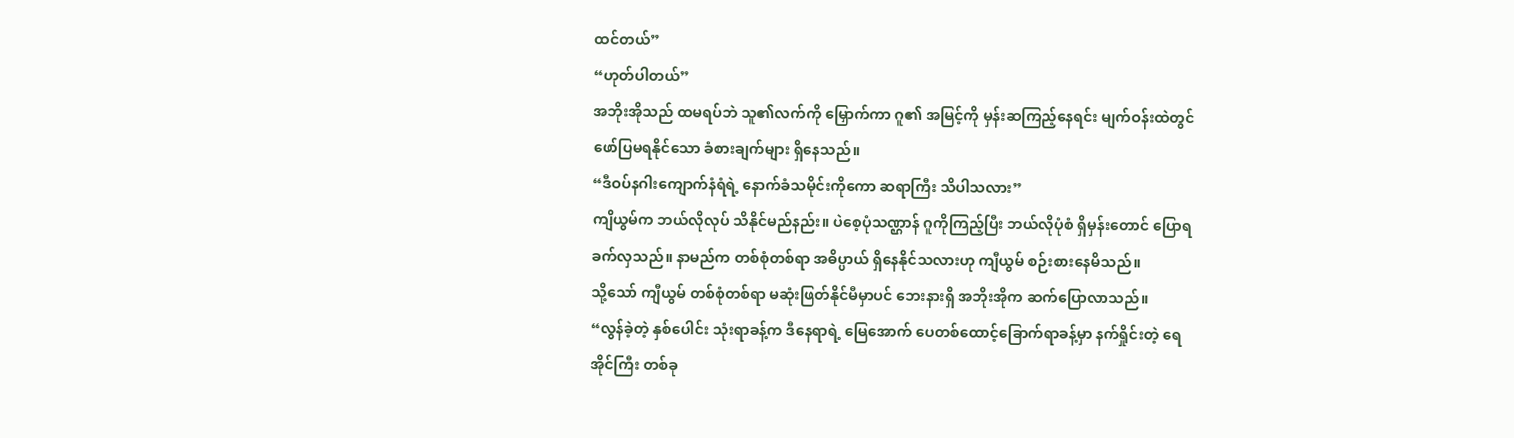ထင်တယ်”
“ဟုတ်ပါတယ်”
အဘိုးအိုသည် ထမရပ်ဘဲ သူ၏လက်ကို မြှောက်ကာ ဂူ၏ အမြင့်ကို မှန်းဆကြည့်နေရင်း မျက်ဝန်းထဲတွင် ဖော်ပြမရနိုင်သော ခံစားချက်များ ရှိနေသည်။
“ဒီဝပ်နဂါးကျောက်နံရံရဲ့ နောက်ခံသမိုင်းကိုကော ဆရာကြီး သိပါသလား”
ကျိယွမ်က ဘယ်လိုလုပ် သိနိုင်မည်နည်း။ ပဲစေ့ပုံသဏ္ဌာန် ဂူကိုကြည့်ပြီး ဘယ်လိုပုံစံ ရှိမှန်းတောင် ပြောရခက်လှသည်။ နာမည်က တစ်စုံတစ်ရာ အဓိပ္ပာယ် ရှိနေနိုင်သလားဟု ကျီယွမ် စဉ်းစားနေမိသည်။
သို့သော် ကျီယွမ် တစ်စုံတစ်ရာ မဆုံးဖြတ်နိုင်မီမှာပင် ဘေးနားရှိ အဘိုးအိုက ဆက်ပြောလာသည်။
“လွန်ခဲ့တဲ့ နှစ်ပေါင်း သုံးရာခန့်က ဒီနေရာရဲ့ မြေအောက် ပေတစ်ထောင့်ခြောက်ရာခန့်မှာ နက်ရှိုင်းတဲ့ ရေအိုင်ကြီး တစ်ခု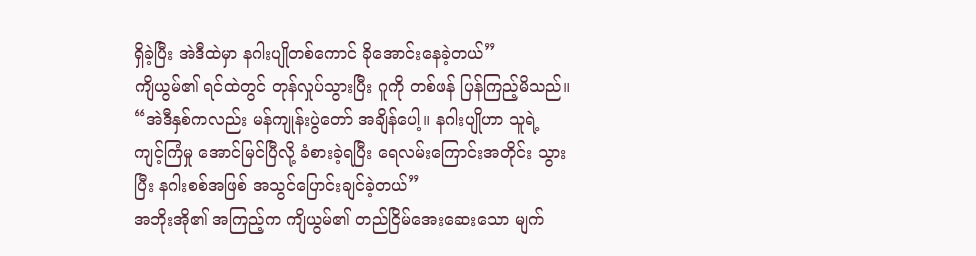ရှိခဲ့ပြီး အဲဒီထဲမှာ နဂါးပျိုတစ်ကောင် ခိုအောင်းနေခဲ့တယ်”
ကျိယွမ်၏ ရင်ထဲတွင် တုန်လှုပ်သွားပြီး ဂူကို တစ်ဖန် ပြန်ကြည့်မိသည်။
“အဲဒီနှစ်ကလည်း မန်ကျုန်းပွဲတော် အချိန်ပေါ့။ နဂါးပျိုဟာ သူရဲ့ ကျင့်ကြံမှု အောင်မြင်ပြီလို့ ခံစားခဲ့ရပြီး ရေလမ်းကြောင်းအတိုင်း သွားပြီး နဂါးစစ်အဖြစ် အသွင်ပြောင်းချင်ခဲ့တယ်”
အဘိုးအို၏ အကြည့်က ကျိယွမ်၏ တည်ငြိမ်အေးဆေးသော မျက်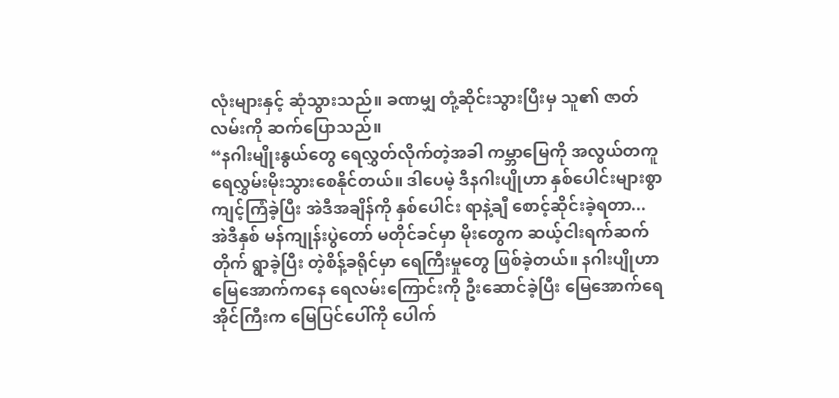လုံးများနှင့် ဆုံသွားသည်။ ခဏမျှ တုံ့ဆိုင်းသွားပြီးမှ သူ၏ ဇာတ်လမ်းကို ဆက်ပြောသည်။
“နဂါးမျိုးနွယ်တွေ ရေလွှတ်လိုက်တဲ့အခါ ကမ္ဘာမြေကို အလွယ်တကူ ရေလွှမ်းမိုးသွားစေနိုင်တယ်။ ဒါပေမဲ့ ဒီနဂါးပျိုဟာ နှစ်ပေါင်းများစွာ ကျင့်ကြံခဲ့ပြီး အဲဒီအချိန်ကို နှစ်ပေါင်း ရာနဲ့ချီ စောင့်ဆိုင်းခဲ့ရတာ... အဲဒီနှစ် မန်ကျုန်းပွဲတော် မတိုင်ခင်မှာ မိုးတွေက ဆယ့်ငါးရက်ဆက်တိုက် ရွာခဲ့ပြီး တဲ့စိန့်ခရိုင်မှာ ရေကြီးမှုတွေ ဖြစ်ခဲ့တယ်။ နဂါးပျိုဟာ မြေအောက်ကနေ ရေလမ်းကြောင်းကို ဦးဆောင်ခဲ့ပြီး မြေအောက်ရေအိုင်ကြီးက မြေပြင်ပေါ်ကို ပေါက်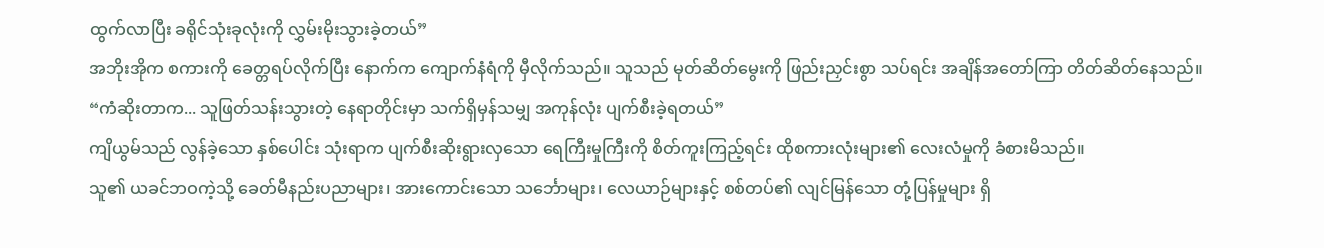ထွက်လာပြီး ခရိုင်သုံးခုလုံးကို လွှမ်းမိုးသွားခဲ့တယ်”
အဘိုးအိုက စကားကို ခေတ္တရပ်လိုက်ပြီး နောက်က ကျောက်နံရံကို မှီလိုက်သည်။ သူသည် မုတ်ဆိတ်မွေးကို ဖြည်းညှင်းစွာ သပ်ရင်း အချိန်အတော်ကြာ တိတ်ဆိတ်နေသည်။
“ကံဆိုးတာက... သူဖြတ်သန်းသွားတဲ့ နေရာတိုင်းမှာ သက်ရှိမှန်သမျှ အကုန်လုံး ပျက်စီးခဲ့ရတယ်”
ကျိယွမ်သည် လွန်ခဲ့သော နှစ်ပေါင်း သုံးရာက ပျက်စီးဆိုးရွားလှသော ရေကြီးမှုကြီးကို စိတ်ကူးကြည့်ရင်း ထိုစကားလုံးများ၏ လေးလံမှုကို ခံစားမိသည်။
သူ၏ ယခင်ဘဝကဲ့သို့ ခေတ်မီနည်းပညာများ၊ အားကောင်းသော သင်္ဘောများ၊ လေယာဉ်များနှင့် စစ်တပ်၏ လျင်မြန်သော တုံ့ပြန်မှုများ ရှိ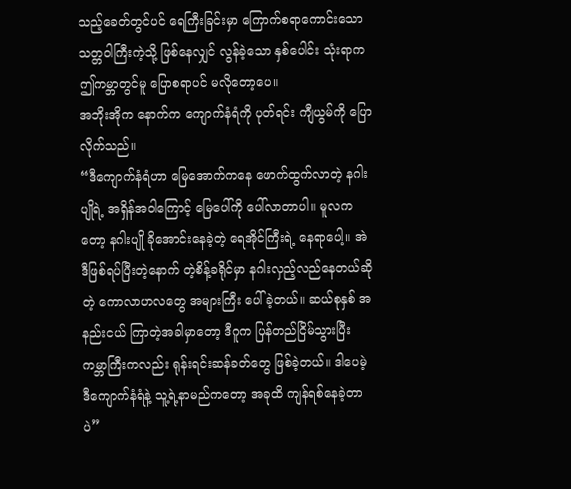သည့်ခေတ်တွင်ပင် ရေကြီးခြင်းမှာ ကြောက်စရာကောင်းသော သတ္တဝါကြီးကဲ့သို့ ဖြစ်နေလျှင် လွန်ခဲ့သော နှစ်ပေါင်း သုံးရာက ဤကမ္ဘာတွင်မူ ပြောစရာပင် မလိုတော့ပေ။
အဘိုးအိုက နောက်က ကျောက်နံရံကို ပုတ်ရင်း ကျီယွမ်ကို ပြောလိုက်သည်။
“ဒီကျောက်နံရံဟာ မြေအောက်ကနေ ဖောက်ထွက်လာတဲ့ နဂါးပျိုရဲ့ အရှိန်အဝါကြောင့် မြေပေါ်ကို ပေါ်လာတာပါ။ မူလကတော့ နဂါးပျို ခိုအောင်းနေခဲ့တဲ့ ရေအိုင်ကြီးရဲ့ နေရာပေါ့။ အဲဒီဖြစ်ရပ်ပြီးတဲ့နောက် တဲ့စိန့်ခရိုင်မှာ နဂါးလှည့်လည်နေတယ်ဆိုတဲ့ ကောလာဟလတွေ အများကြီး ပေါ်ခဲ့တယ်။ ဆယ်စုနှစ် အနည်းငယ် ကြာတဲ့အခါမှာတော့ ဒီဂူက ပြန်တည်ငြိမ်သွားပြီး ကမ္ဘာကြီးကလည်း ရုန်းရင်းဆန်ခတ်တွေ ဖြစ်ခဲ့တယ်။ ဒါပေမဲ့ ဒီကျောက်နံရံနဲ့ သူ့ရဲ့နာမည်ကတော့ အခုထိ ကျန်ရစ်နေခဲ့တာပဲ”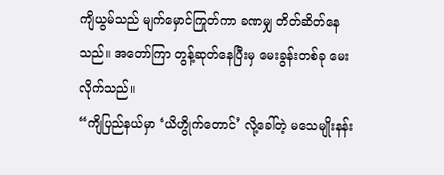ကျိယွမ်သည် မျက်မှောင်ကြုတ်ကာ ခဏမျှ တိတ်ဆိတ်နေသည်။ အတော်ကြာ တွန့်ဆုတ်နေပြီးမှ မေးခွန်းတစ်ခု မေးလိုက်သည်။
“ကျိပြည်နယ်မှာ ‘ယိဟွိုက်တောင်’ လို့ခေါ်တဲ့ မသေမျိုးနန်း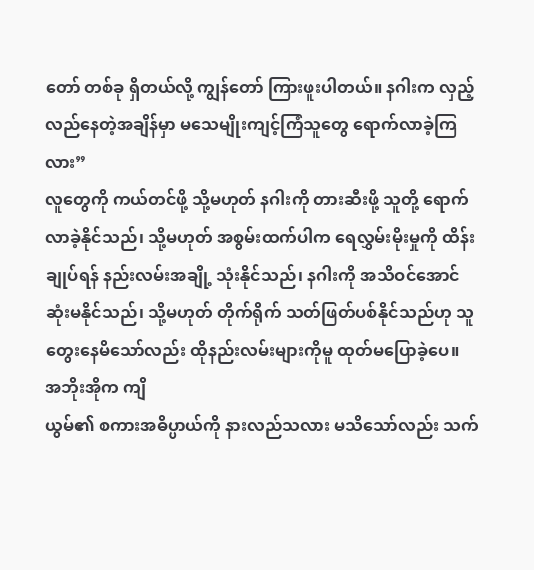တော် တစ်ခု ရှိတယ်လို့ ကျွန်တော် ကြားဖူးပါတယ်။ နဂါးက လှည့်လည်နေတဲ့အချိန်မှာ မသေမျိုးကျင့်ကြံသူတွေ ရောက်လာခဲ့ကြလား”
လူတွေကို ကယ်တင်ဖို့ သို့မဟုတ် နဂါးကို တားဆီးဖို့ သူတို့ ရောက်လာခဲ့နိုင်သည်၊ သို့မဟုတ် အစွမ်းထက်ပါက ရေလွှမ်းမိုးမှုကို ထိန်းချုပ်ရန် နည်းလမ်းအချို့ သုံးနိုင်သည်၊ နဂါးကို အသိဝင်အောင် ဆုံးမနိုင်သည်၊ သို့မဟုတ် တိုက်ရိုက် သတ်ဖြတ်ပစ်နိုင်သည်ဟု သူ တွေးနေမိသော်လည်း ထိုနည်းလမ်းများကိုမူ ထုတ်မပြောခဲ့ပေ။
အဘိုးအိုက ကျိ
ယွမ်၏ စကားအဓိပ္ပာယ်ကို နားလည်သလား မသိသော်လည်း သက်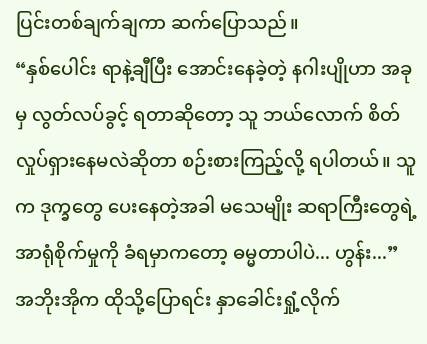ပြင်းတစ်ချက်ချကာ ဆက်ပြောသည်။
“နှစ်ပေါင်း ရာနဲ့ချီပြီး အောင်းနေခဲ့တဲ့ နဂါးပျိုဟာ အခုမှ လွတ်လပ်ခွင့် ရတာဆိုတော့ သူ ဘယ်လောက် စိတ်လှုပ်ရှားနေမလဲဆိုတာ စဉ်းစားကြည့်လို့ ရပါတယ်။ သူက ဒုက္ခတွေ ပေးနေတဲ့အခါ မသေမျိုး ဆရာကြီးတွေရဲ့ အာရုံစိုက်မှုကို ခံရမှာကတော့ ဓမ္မတာပါပဲ... ဟွန်း...”
အဘိုးအိုက ထိုသို့ပြောရင်း နှာခေါင်းရှုံ့လိုက်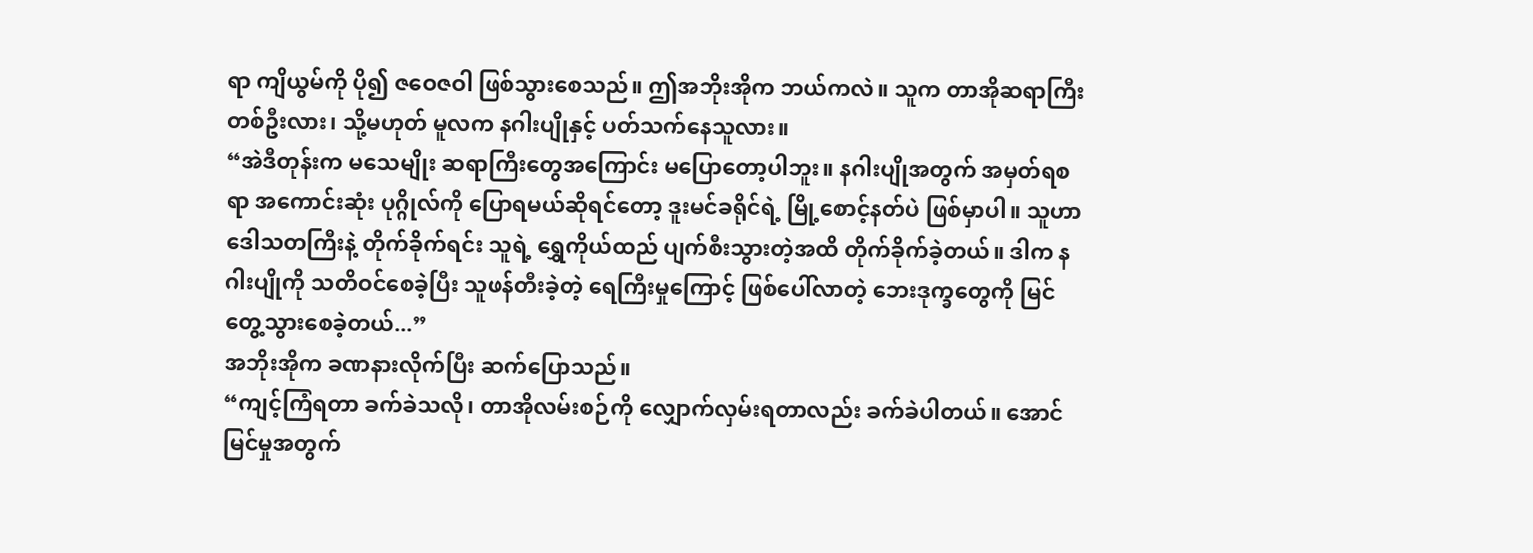ရာ ကျိယွမ်ကို ပို၍ ဇဝေဇဝါ ဖြစ်သွားစေသည်။ ဤအဘိုးအိုက ဘယ်ကလဲ။ သူက တာအိုဆရာကြီးတစ်ဦးလား၊ သို့မဟုတ် မူလက နဂါးပျိုနှင့် ပတ်သက်နေသူလား။
“အဲဒီတုန်းက မသေမျိုး ဆရာကြီးတွေအကြောင်း မပြောတော့ပါဘူး။ နဂါးပျိုအတွက် အမှတ်ရစရာ အကောင်းဆုံး ပုဂ္ဂိုလ်ကို ပြောရမယ်ဆိုရင်တော့ ဒူးမင်ခရိုင်ရဲ့ မြို့စောင့်နတ်ပဲ ဖြစ်မှာပါ။ သူဟာ ဒေါသတကြီးနဲ့ တိုက်ခိုက်ရင်း သူရဲ့ ရွှေကိုယ်ထည် ပျက်စီးသွားတဲ့အထိ တိုက်ခိုက်ခဲ့တယ်။ ဒါက နဂါးပျိုကို သတိဝင်စေခဲ့ပြီး သူဖန်တီးခဲ့တဲ့ ရေကြီးမှုကြောင့် ဖြစ်ပေါ်လာတဲ့ ဘေးဒုက္ခတွေကို မြင်တွေ့သွားစေခဲ့တယ်...”
အဘိုးအိုက ခဏနားလိုက်ပြီး ဆက်ပြောသည်။
“ကျင့်ကြံရတာ ခက်ခဲသလို၊ တာအိုလမ်းစဉ်ကို လျှောက်လှမ်းရတာလည်း ခက်ခဲပါတယ်။ အောင်မြင်မှုအတွက်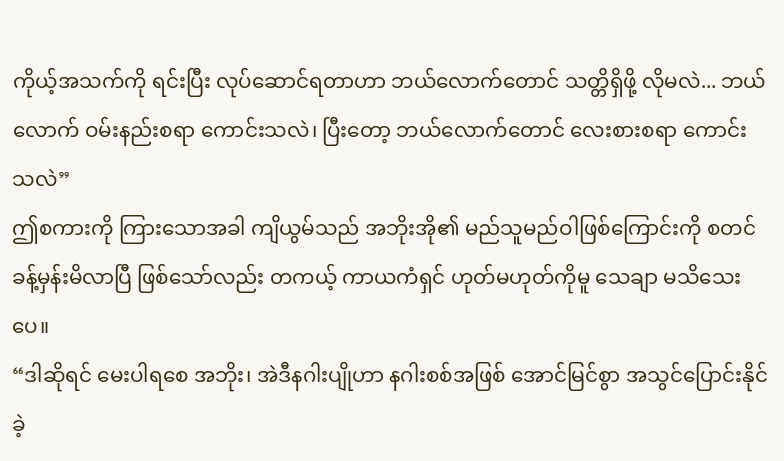ကိုယ့်အသက်ကို ရင်းပြီး လုပ်ဆောင်ရတာဟာ ဘယ်လောက်တောင် သတ္တိရှိဖို့ လိုမလဲ... ဘယ်လောက် ဝမ်းနည်းစရာ ကောင်းသလဲ၊ ပြီးတော့ ဘယ်လောက်တောင် လေးစားစရာ ကောင်းသလဲ”
ဤစကားကို ကြားသောအခါ ကျိယွမ်သည် အဘိုးအို၏ မည်သူမည်ဝါဖြစ်ကြောင်းကို စတင် ခန့်မှန်းမိလာပြီ ဖြစ်သော်လည်း တကယ့် ကာယကံရှင် ဟုတ်မဟုတ်ကိုမူ သေချာ မသိသေးပေ။
“ဒါဆိုရင် မေးပါရစေ အဘိုး၊ အဲဒီနဂါးပျိုဟာ နဂါးစစ်အဖြစ် အောင်မြင်စွာ အသွင်ပြောင်းနိုင်ခဲ့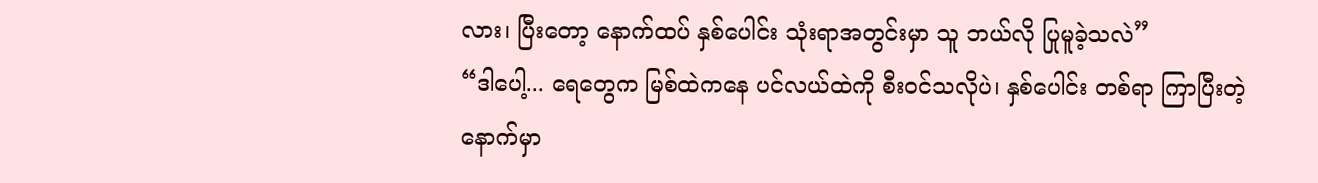လား၊ ပြီးတော့ နောက်ထပ် နှစ်ပေါင်း သုံးရာအတွင်းမှာ သူ ဘယ်လို ပြုမူခဲ့သလဲ”
“ဒါပေါ့... ရေတွေက မြစ်ထဲကနေ ပင်လယ်ထဲကို စီးဝင်သလိုပဲ၊ နှစ်ပေါင်း တစ်ရာ ကြာပြီးတဲ့နောက်မှာ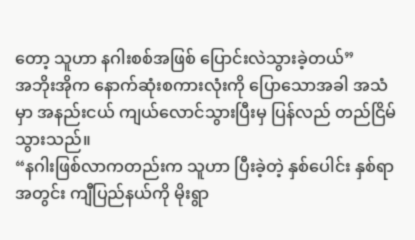တော့ သူဟာ နဂါးစစ်အဖြစ် ပြောင်းလဲသွားခဲ့တယ်”
အဘိုးအိုက နောက်ဆုံးစကားလုံးကို ပြောသောအခါ အသံမှာ အနည်းငယ် ကျယ်လောင်သွားပြီးမှ ပြန်လည် တည်ငြိမ်သွားသည်။
“နဂါးဖြစ်လာကတည်းက သူဟာ ပြီးခဲ့တဲ့ နှစ်ပေါင်း နှစ်ရာအတွင်း ကျီပြည်နယ်ကို မိုးရွာ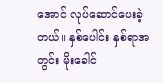အောင် လုပ်ဆောင်ပေးခဲ့တယ်။ နှစ်ပေါင်း နှစ်ရာအတွင်း မိုးခေါင်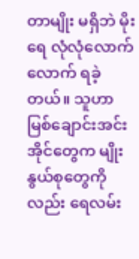တာမျိုး မရှိဘဲ မိုးရေ လုံလုံလောက်လောက် ရခဲ့တယ်။ သူဟာ မြစ်ချောင်းအင်းအိုင်တွေက မျိုးနွယ်စုတွေကိုလည်း ရေလမ်း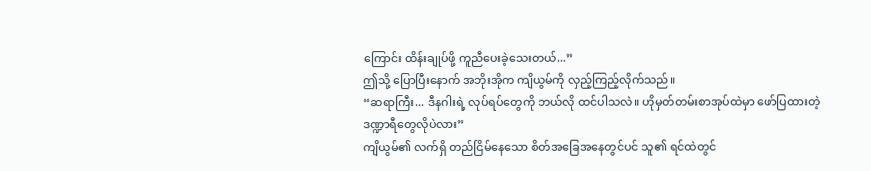ကြောင်း ထိန်းချုပ်ဖို့ ကူညီပေးခဲ့သေးတယ်...”
ဤသို့ ပြောပြီးနောက် အဘိုးအိုက ကျိယွမ်ကို လှည့်ကြည့်လိုက်သည်။
“ဆရာကြီး... ဒီနဂါးရဲ့ လုပ်ရပ်တွေကို ဘယ်လို ထင်ပါသလဲ။ ဟိုမှတ်တမ်းစာအုပ်ထဲမှာ ဖော်ပြထားတဲ့ ဒဏ္ဍာရီတွေလိုပဲလား”
ကျိယွမ်၏ လက်ရှိ တည်ငြိမ်နေသော စိတ်အခြေအနေတွင်ပင် သူ၏ ရင်ထဲတွင်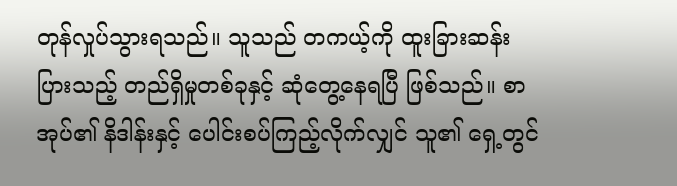တုန်လှုပ်သွားရသည်။ သူသည် တကယ့်ကို ထူးခြားဆန်းပြားသည့် တည်ရှိမှုတစ်ခုနှင့် ဆုံတွေ့နေရပြီ ဖြစ်သည်။ စာအုပ်၏ နိဒါန်းနှင့် ပေါင်းစပ်ကြည့်လိုက်လျှင် သူ၏ ရှေ့တွင်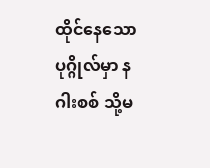ထိုင်နေသော ပုဂ္ဂိုလ်မှာ နဂါးစစ် သို့မ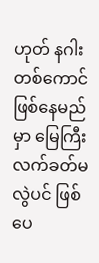ဟုတ် နဂါးတစ်ကောင် ဖြစ်နေမည်မှာ မြေကြီးလက်ခတ်မလွဲပင် ဖြစ်ပေ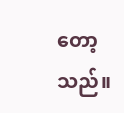တော့သည်။